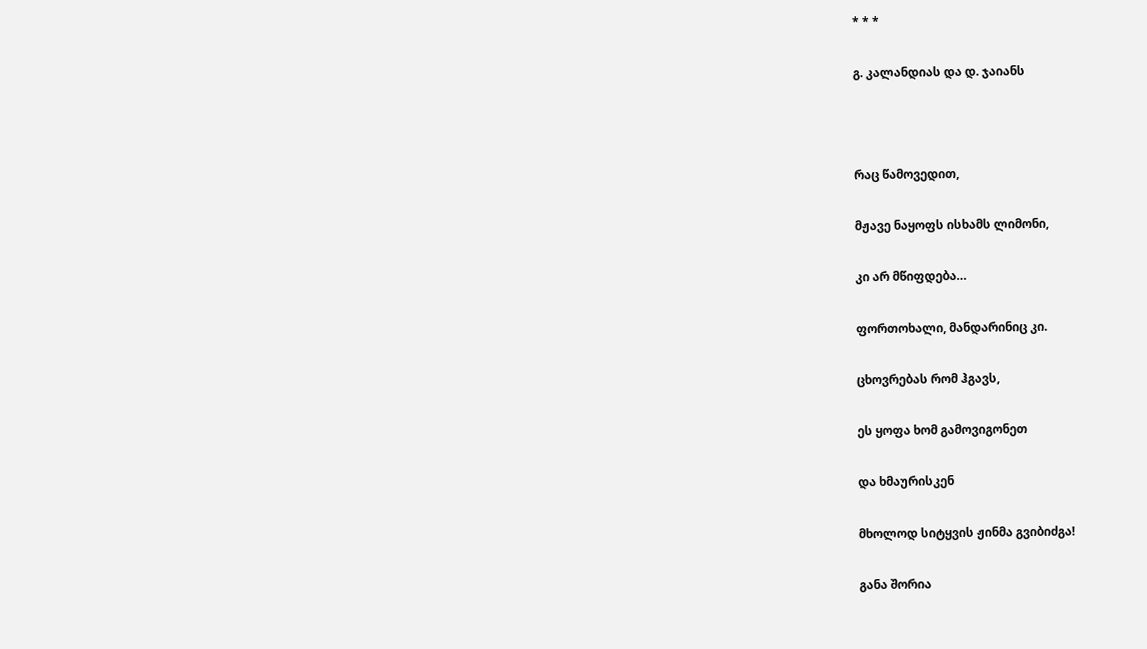* * *

გ. კალანდიას და დ. ჯაიანს



რაც წამოვედით,

მჟავე ნაყოფს ისხამს ლიმონი,

კი არ მწიფდება…

ფორთოხალი, მანდარინიც კი.

ცხოვრებას რომ ჰგავს,

ეს ყოფა ხომ გამოვიგონეთ

და ხმაურისკენ

მხოლოდ სიტყვის ჟინმა გვიბიძგა!

განა შორია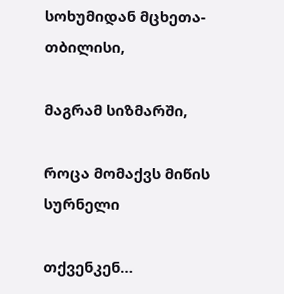სოხუმიდან მცხეთა-თბილისი,

მაგრამ სიზმარში,

როცა მომაქვს მიწის სურნელი

თქვენკენ…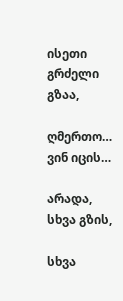ისეთი გრძელი გზაა,

ღმერთო… ვინ იცის…

არადა, სხვა გზის,

სხვა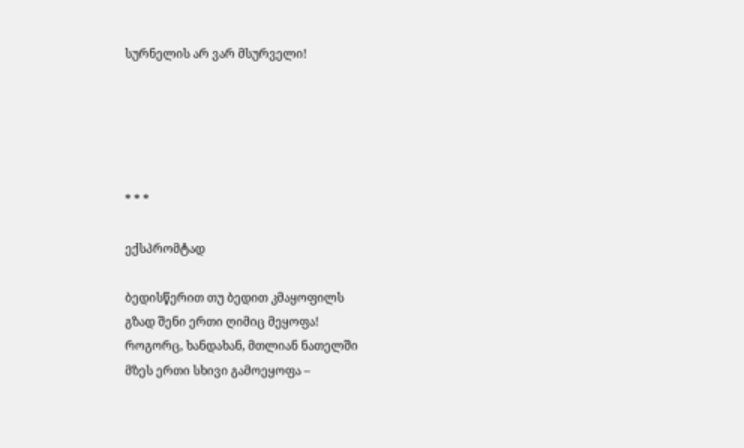სურნელის არ ვარ მსურველი!





* * *

ექსპრომტად

ბედისწერით თუ ბედით კმაყოფილს
გზად შენი ერთი ღიმიც მეყოფა!
როგორც, ხანდახან, მთლიან ნათელში
მზეს ერთი სხივი გამოეყოფა –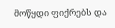მოწყდი ფიქრებს და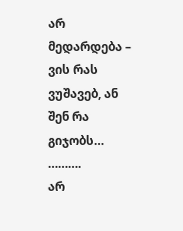არ მედარდება –
ვის რას ვუშავებ, ან შენ რა გიჯობს…
……….
არ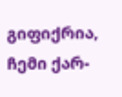გიფიქრია,  ჩემი ქარ-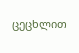ცეცხლით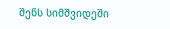შენს სიმშვიდეში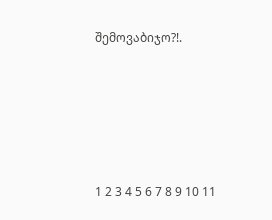შემოვაბიჯო?!.





1 2 3 4 5 6 7 8 9 10 11